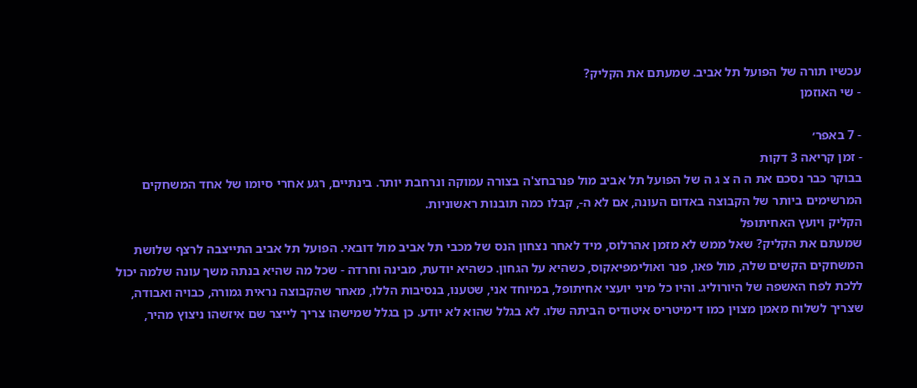עכשיו תורה של הפועל תל אביב. שמעתם את הקליק?
- שי האוזמן

- 7 באפר׳
- זמן קריאה 3 דקות
בבוקר כבר נסכם את ה ה צ ג ה של הפועל תל אביב מול פנרבחצ'ה בצורה עמוקה ונרחבת יותר. בינתיים, רגע אחרי סיומו של אחד המשחקים המרשימים ביותר של הקבוצה באדום העונה, אם לא ה-, קבלו כמה תובנות ראשוניות.
הקליק ויועץ האחיתופל
שמעתם את הקליק? שאל ממש לא מזמן אהרלוס, מיד לאחר נצחון הנס של מכבי תל אביב מול דובאי. הפועל תל אביב התייצבה לרצף שלושת המשחקים הקשים שלה, מול פאו, פנר ואולימפיאקוס, כשהיא על הגחון. כשהיא יודעת, מבינה וחרדה - שכל מה שהיא בנתה משך עונה שלמה יכול ללכת לפח האשפה של היורוליג. והיו כל מיני יועצי אחיתופל, במיוחד אני, שטענו, בנסיבות הללו, מאחר שהקבוצה נראית גמורה, כבויה ואבודה, שצריך לשלוח מאמן מצוין כמו דימיטריס איטודיס הביתה שלו. לא בגלל שהוא לא יודע. כן בגלל שמישהו צריך לייצר שם איזשהו ניצוץ מהיר,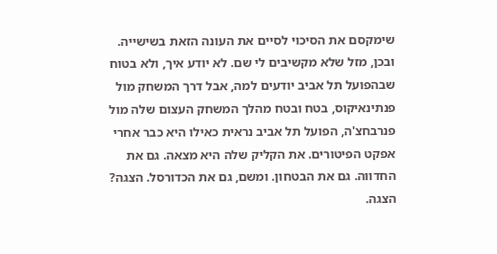שימקסם את הסיכוי לסיים את העונה הזאת בשישייה.
ובכן, מזל שלא מקשיבים לי שם. לא יודע איך, ולא בטוח שבהפועל תל אביב יודעים למה, אבל דרך המשחק מול פנתינאיקוס, בטח ובטח מהלך המשחק העצום שלה מול פנרבחצ'ה, הפועל תל אביב נראית כאילו היא כבר אחרי אפקט הפיטורים. את הקליק שלה היא מצאה. גם את החדווה. גם את הבטחון. ומשם, גם את הכדורסל. הצגה? הצגה.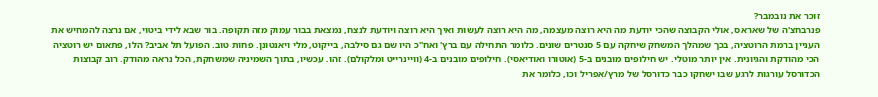זוכר את נובמבר?
פנרבחצ'ה של שאראס, אולי הקבוצה שהכי יודעת מה היא רוצה מעצמה, מה היא רוצה לעשות ואיך היא רוצה ויודעת לנצח, נמצאת בבור עמוק מזה תקופה. בור שבא לידי ביטוי, אם נרצה להמחיש את העניין ברמת הרוטציה, בכך שמהלך המשחק שיחקה עם 5 סנטרים שונים. כלומר התחילה עם ברץ' ואח"כ היו שם גם סילבה, בייקוט, מלי ויאנטונן. פחות טוב. הפועל תל אביב? הלו, פתאום יש רוטציה הכי מהודקת והגיונית. אין יותר מוטלי. יש חילופים מובנים ב-5 (אוטורו ואודיאסי). חילופים מובנים ב-4 (וויינרייט ומלקולם). זהו. עכשיו, בתוך השמיניה שמשחקת, הכל נראה מהודק. רוב קבוצות הכדורסל עורגות לרגע שבו ישחקו כבר כדורסל של מרץ/אפריל וכו, כלומר את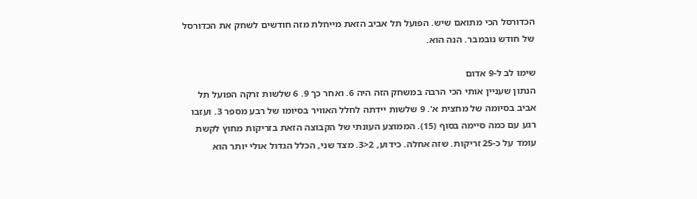הכדורסל הכי מתואם שיש. הפועל תל אביב הזאת מייחלת מזה חודשים לשחק את הכדורסל של חודש נובמבר. הנה הוא.

שימו לב ל-9 אדום
הנתון שעניין אותי הכי הרבה במשחק הזה היה 6. ואחר כך 9. 6 שלשות זרקה הפועל תל אביב בסיומה של מחצית א'. 9 שלשות יידתה לחלל האוויר בסיומו של רבע מספר 3. ועזבו רגע עם כמה סיימה בסוף (15). הממוצע העונתי של הקבוצה הזאת בזריקות מחוץ לקשת עומד על כ-25 זריקות. שזה אחלה. כידוע, 2<3. מצד שני, הכלל הגדול אולי יותר הוא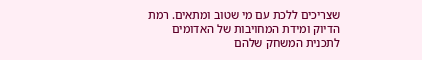שצריכים ללכת עם מי שטוב ומתאים. רמת הדיוק ומידת המחויבות של האדומים לתכנית המשחק שלהם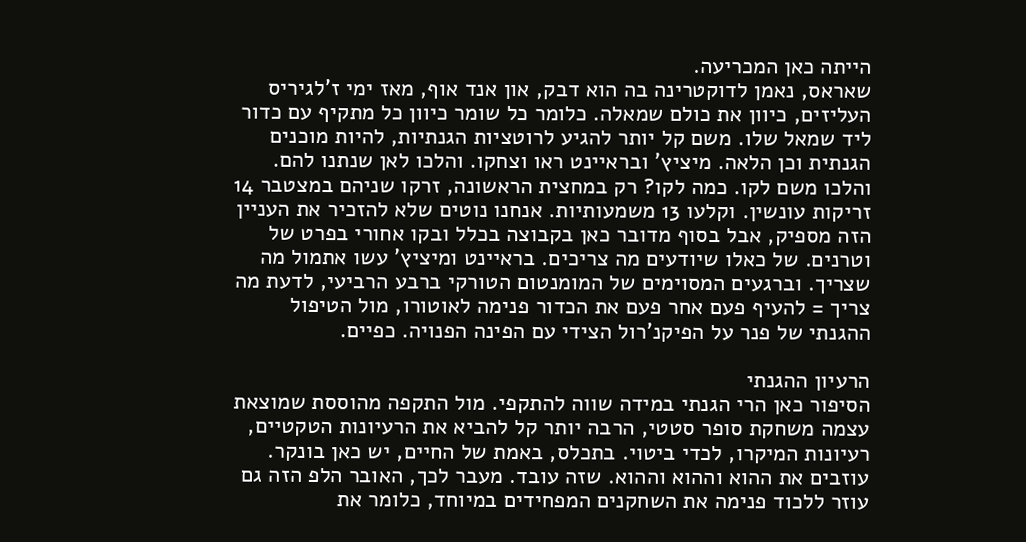הייתה כאן המכריעה.
שאראס, נאמן לדוקטרינה בה הוא דבק, און אנד אוף, מאז ימי ז'לגיריס העליזים, כיוון את כולם שמאלה. כלומר כל שומר כיוון כל מתקיף עם כדור ליד שמאל שלו. משם קל יותר להגיע לרוטציות הגנתיות, להיות מוכנים הגנתית וכן הלאה. מיציץ' ובראיינט ראו וצחקו. והלכו לאן שנתנו להם. והלכו משם לקו. כמה לקו? רק במחצית הראשונה, זרקו שניהם במצטבר 14 זריקות עונשין. וקלעו 13 משמעותיות. אנחנו נוטים שלא להזכיר את העניין הזה מספיק, אבל בסוף מדובר כאן בקבוצה בכלל ובקו אחורי בפרט של וטרנים. של כאלו שיודעים מה צריכים. בראיינט ומיציץ' עשו אתמול מה שצריך. וברגעים המסוימים של המומנטום הטורקי ברבע הרביעי, לדעת מה צריך = להעיף פעם אחר פעם את הכדור פנימה לאוטורו, מול הטיפול ההגנתי של פנר על הפיקנ'רול הצידי עם הפינה הפנויה. כפיים.

הרעיון ההגנתי
הסיפור כאן הרי הגנתי במידה שווה להתקפי. מול התקפה מהוססת שמוצאת עצמה משחקת סופר סטטי, הרבה יותר קל להביא את הרעיונות הטקטיים, רעיונות המיקרו, לכדי ביטוי. בתכלס, באמת של החיים, יש כאן בונקר. עוזבים את ההוא וההוא וההוא. שזה עובד. מעבר לכך, האובר הלפ הזה גם עוזר ללכוד פנימה את השחקנים המפחידים במיוחד, כלומר את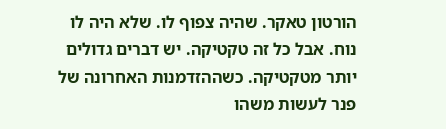הורטון טאקר. שהיה צפוף לו. שלא היה לו נוח. אבל כל זה טקטיקה. יש דברים גדולים יותר מטקטיקה. כשההזדמנות האחרונה של פנר לעשות משהו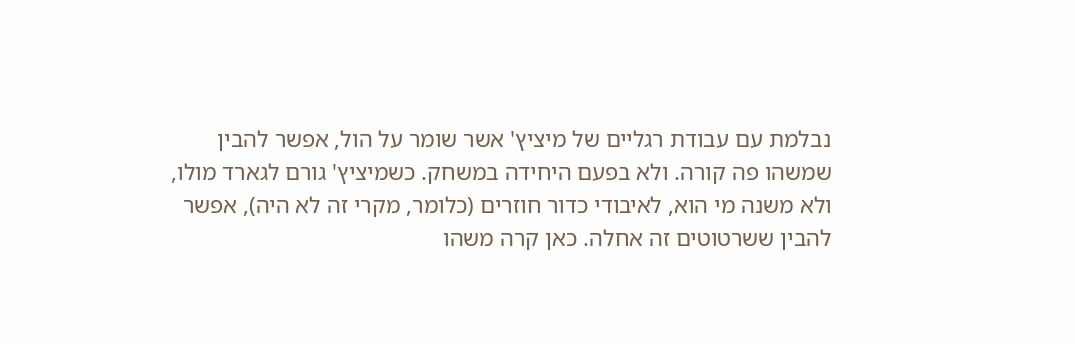נבלמת עם עבודת רגליים של מיציץ' אשר שומר על הול, אפשר להבין שמשהו פה קורה. ולא בפעם היחידה במשחק. כשמיציץ' גורם לגארד מולו, ולא משנה מי הוא, לאיבודי כדור חוזרים (כלומר, מקרי זה לא היה), אפשר להבין ששרטוטים זה אחלה. כאן קרה משהו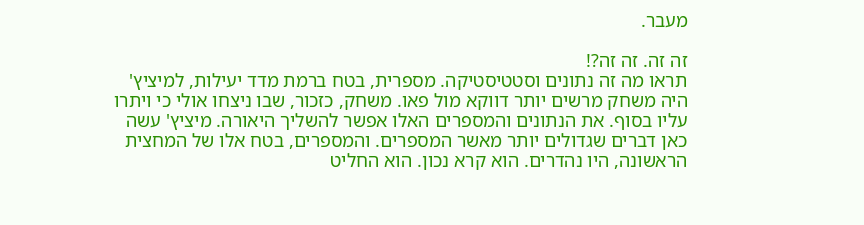מעבר.

זה זה. זה זה?!
תראו מה זה נתונים וסטטיסטיקה. מספרית, בטח ברמת מדד יעילות, למיציץ' היה משחק מרשים יותר דווקא מול פאו. משחק, כזכור, שבו ניצחו אולי כי ויתרו עליו בסוף. את הנתונים והמספרים האלו אפשר להשליך היאורה. מיציץ' עשה כאן דברים שגדולים יותר מאשר המספרים. והמספרים, בטח אלו של המחצית הראשונה, היו נהדרים. הוא קרא נכון. הוא החליט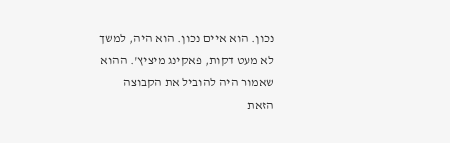נכון. הוא איים נכון. הוא היה, למשך לא מעט דקות, פאקינג מיציץ'. ההוא שאמור היה להוביל את הקבוצה הזאת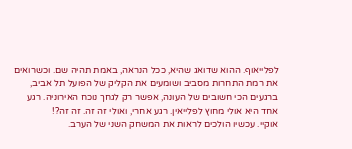לפלייאוף. ההוא שדואג שהיא, ככל הנראה, באמת תהיה שם. וכשרואים את רמת התחרות מסביב ושומעים את הקליק של הפועל תל אביב, ברגעים הכי חשובים של העונה, אפשר רק לגחך נוכח האירוניה. רגע אחד היא אולי מחוץ לפלייאין. רגע אחרי, ואולי זה זה. זה זה?!
אוקיי. עכשיו הולכים לראות את המשחק השני של הערב.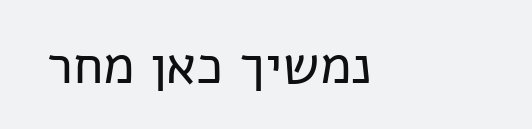נמשיך כאן מחר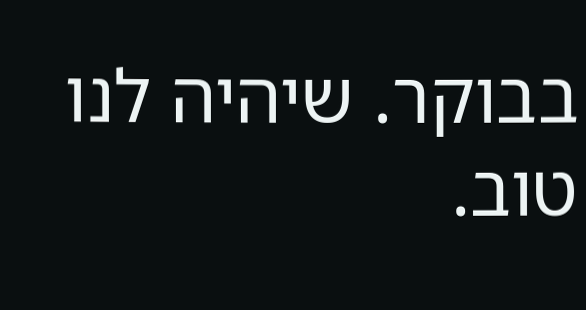בבוקר. שיהיה לנו טוב.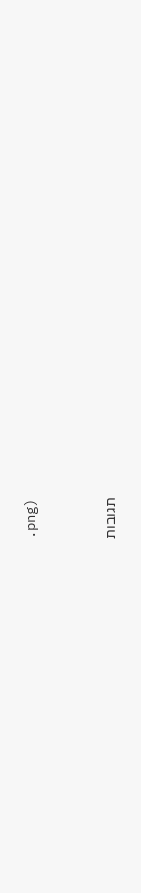.png)



תגובות